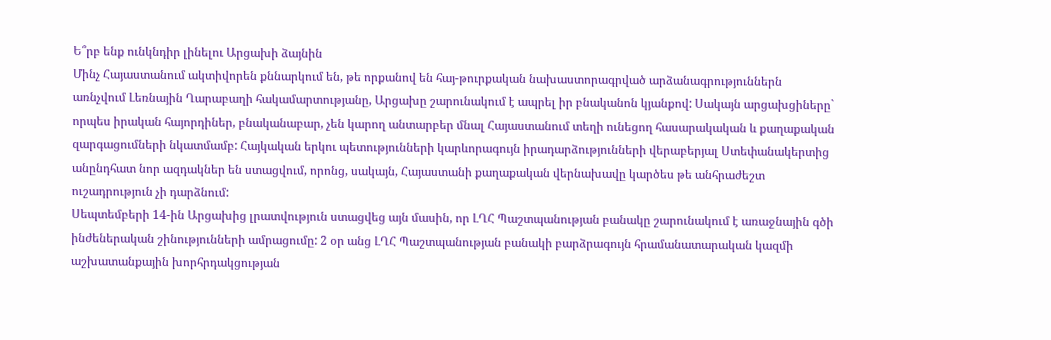Ե՞րբ ենք ունկնդիր լինելու Արցախի ձայնին
Մինչ Հայաստանում ակտիվորեն քննարկում են, թե որքանով են հայ-թուրքական նախաստորագրված արձանագրություններն առնչվում Լեռնային Ղարաբաղի հակամարտությանը, Արցախը շարունակում է ապրել իր բնականոն կյանքով: Սակայն արցախցիները` որպես իրական հայորդիներ, բնականաբար, չեն կարող անտարբեր մնալ Հայաստանում տեղի ունեցող հասարակական և քաղաքական զարգացումների նկատմամբ: Հայկական երկու պետությունների կարևորագույն իրադարձությունների վերաբերյալ Ստեփանակերտից անընդհատ նոր ազդակներ են ստացվում, որոնց, սակայն, Հայաստանի քաղաքական վերնախավը կարծես թե անհրաժեշտ ուշադրություն չի դարձնում:
Սեպտեմբերի 14-ին Արցախից լրատվություն ստացվեց այն մասին, որ ԼՂՀ Պաշտպանության բանակը շարունակում է առաջնային գծի ինժեներական շինությունների ամրացումը: 2 օր անց ԼՂՀ Պաշտպանության բանակի բարձրագույն հրամանատարական կազմի աշխատանքային խորհրդակցության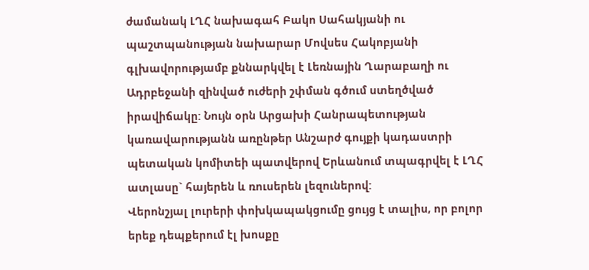ժամանակ ԼՂՀ նախագահ Բակո Սահակյանի ու պաշտպանության նախարար Մովսես Հակոբյանի գլխավորությամբ քննարկվել է Լեռնային Ղարաբաղի ու Ադրբեջանի զինված ուժերի շփման գծում ստեղծված իրավիճակը: Նույն օրն Արցախի Հանրապետության կառավարությանն առընթեր Անշարժ գույքի կադաստրի պետական կոմիտեի պատվերով Երևանում տպագրվել է ԼՂՀ ատլասը` հայերեն և ռուսերեն լեզուներով:
Վերոնշյալ լուրերի փոխկապակցումը ցույց է տալիս, որ բոլոր երեք դեպքերում էլ խոսքը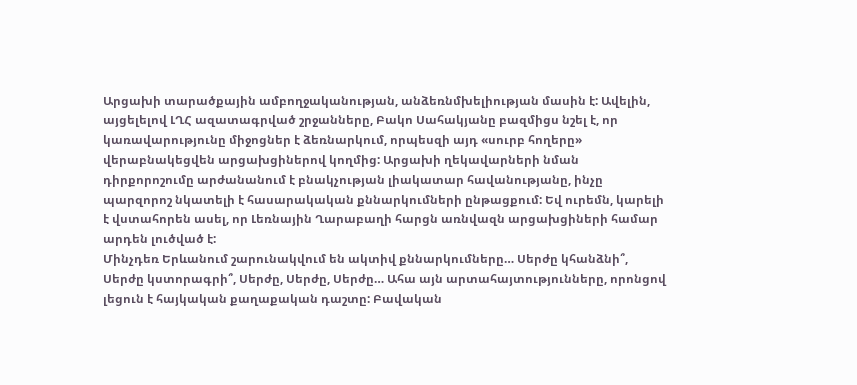Արցախի տարածքային ամբողջականության, անձեռնմխելիության մասին է: Ավելին, այցելելով ԼՂՀ ազատագրված շրջանները, Բակո Սահակյանը բազմիցս նշել է, որ կառավարությունը միջոցներ է ձեռնարկում, որպեսզի այդ «սուրբ հողերը» վերաբնակեցվեն արցախցիներով կողմից: Արցախի ղեկավարների նման դիրքորոշումը արժանանում է բնակչության լիակատար հավանությանը, ինչը պարզորոշ նկատելի է հասարակական քննարկումների ընթացքում: Եվ ուրեմն, կարելի է վստահորեն ասել, որ Լեռնային Ղարաբաղի հարցն առնվազն արցախցիների համար արդեն լուծված է:
Մինչդեռ Երևանում շարունակվում են ակտիվ քննարկումները… Սերժը կհանձնի՞, Սերժը կստորագրի՞, Սերժը, Սերժը, Սերժը… Ահա այն արտահայտությունները, որոնցով լեցուն է հայկական քաղաքական դաշտը: Բավական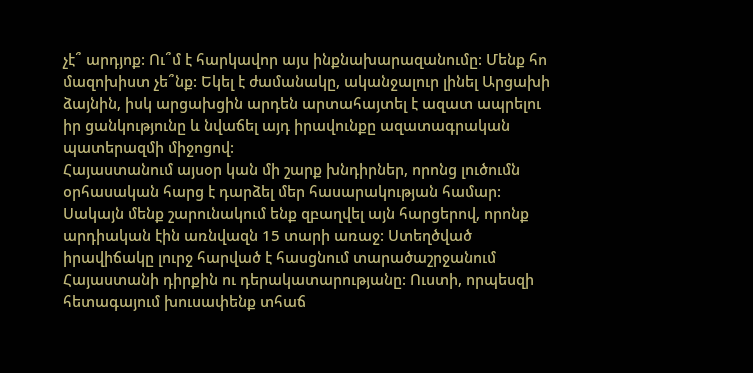չէ՞ արդյոք: Ու՞մ է հարկավոր այս ինքնախարազանումը: Մենք հո մազոխիստ չե՞նք: Եկել է ժամանակը, ականջալուր լինել Արցախի ձայնին, իսկ արցախցին արդեն արտահայտել է ազատ ապրելու իր ցանկությունը և նվաճել այդ իրավունքը ազատագրական պատերազմի միջոցով:
Հայաստանում այսօր կան մի շարք խնդիրներ, որոնց լուծումն օրհասական հարց է դարձել մեր հասարակության համար: Սակայն մենք շարունակում ենք զբաղվել այն հարցերով, որոնք արդիական էին առնվազն 15 տարի առաջ: Ստեղծված իրավիճակը լուրջ հարված է հասցնում տարածաշրջանում Հայաստանի դիրքին ու դերակատարությանը: Ուստի, որպեսզի հետագայում խուսափենք տհաճ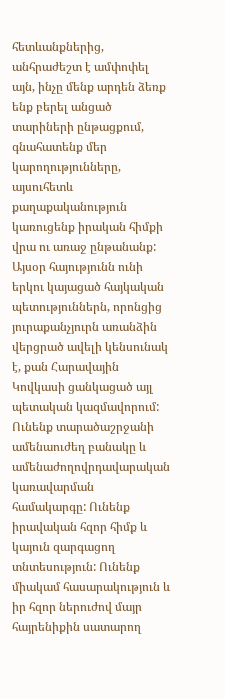հետևանքներից, անհրաժեշտ է ամփոփել այն, ինչը մենք արդեն ձեռք ենք բերել անցած տարիների ընթացքում, գնահատենք մեր կարողությունները, այսուհետև քաղաքականություն կառուցենք իրական հիմքի վրա ու առաջ ընթանանք:
Այսօր հայությունն ունի երկու կայացած հայկական պետություններն, որոնցից յուրաքանչյուրն առանձին վերցրած ավելի կենսունակ է, քան Հարավային Կովկասի ցանկացած այլ պետական կազմավորում: Ունենք տարածաշրջանի ամենաուժեղ բանակը և ամենաժողովրդավարական կառավարման համակարգը: Ունենք իրավական հզոր հիմք և կայուն զարգացող տնտեսություն: Ունենք միակամ հասարակություն և իր հզոր ներուժով մայր հայրենիքին սատարող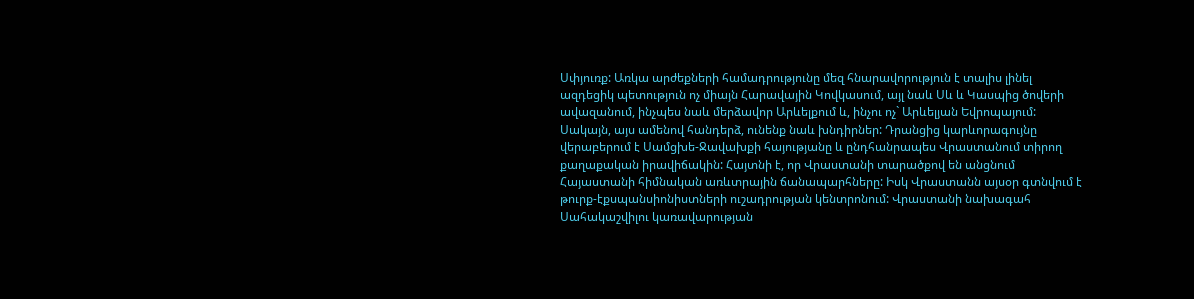Սփյուռք: Առկա արժեքների համադրությունը մեզ հնարավորություն է տալիս լինել ազդեցիկ պետություն ոչ միայն Հարավային Կովկասում, այլ նաև Սև և Կասպից ծովերի ավազանում, ինչպես նաև մերձավոր Արևելքում և, ինչու ոչ` Արևելյան Եվրոպայում:
Սակայն, այս ամենով հանդերձ, ունենք նաև խնդիրներ: Դրանցից կարևորագույնը վերաբերում է Սամցխե-Ջավախքի հայությանը և ընդհանրապես Վրաստանում տիրող քաղաքական իրավիճակին: Հայտնի է, որ Վրաստանի տարածքով են անցնում Հայաստանի հիմնական առևտրային ճանապարհները: Իսկ Վրաստանն այսօր գտնվում է թուրք-էքսպանսիոնիստների ուշադրության կենտրոնում: Վրաստանի նախագահ Սահակաշվիլու կառավարության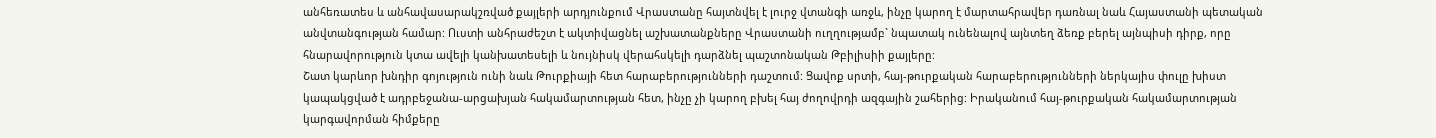անհեռատես և անհավասարակշռված քայլերի արդյունքում Վրաստանը հայտնվել է լուրջ վտանգի առջև, ինչը կարող է մարտահրավեր դառնալ նաև Հայաստանի պետական անվտանգության համար: Ուստի անհրաժեշտ է ակտիվացնել աշխատանքները Վրաստանի ուղղությամբ` նպատակ ունենալով այնտեղ ձեռք բերել այնպիսի դիրք, որը հնարավորություն կտա ավելի կանխատեսելի և նույնիսկ վերահսկելի դարձնել պաշտոնական Թբիլիսիի քայլերը:
Շատ կարևոր խնդիր գոյություն ունի նաև Թուրքիայի հետ հարաբերությունների դաշտում: Ցավոք սրտի, հայ-թուրքական հարաբերությունների ներկայիս փուլը խիստ կապակցված է ադրբեջանա-արցախյան հակամարտության հետ, ինչը չի կարող բխել հայ ժողովրդի ազգային շահերից: Իրականում հայ-թուրքական հակամարտության կարգավորման հիմքերը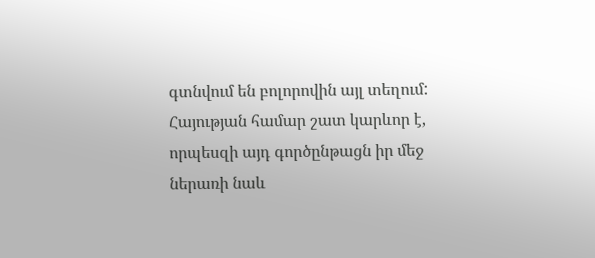գտնվում են բոլորովին այլ տեղում: Հայության համար շատ կարևոր է, որպեսզի այդ գործընթացն իր մեջ ներառի նաև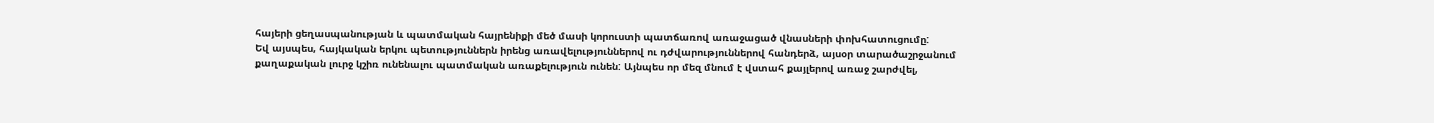հայերի ցեղասպանության և պատմական հայրենիքի մեծ մասի կորուստի պատճառով առաջացած վնասների փոխհատուցումը:
Եվ այսպես, հայկական երկու պետություններն իրենց առավելություններով ու դժվարություններով հանդերձ, այսօր տարածաշրջանում քաղաքական լուրջ կշիռ ունենալու պատմական առաքելություն ունեն: Այնպես որ մեզ մնում է վստահ քայլերով առաջ շարժվել,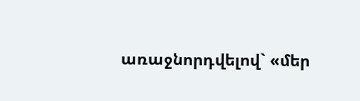առաջնորդվելով` «մեր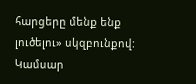հարցերը մենք ենք լուծելու» սկզբունքով:
Կամսար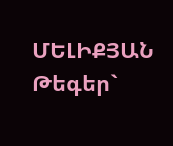ՄԵԼԻՔՅԱՆ
Թեգեր`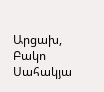Արցախ, Բակո Սահակյա